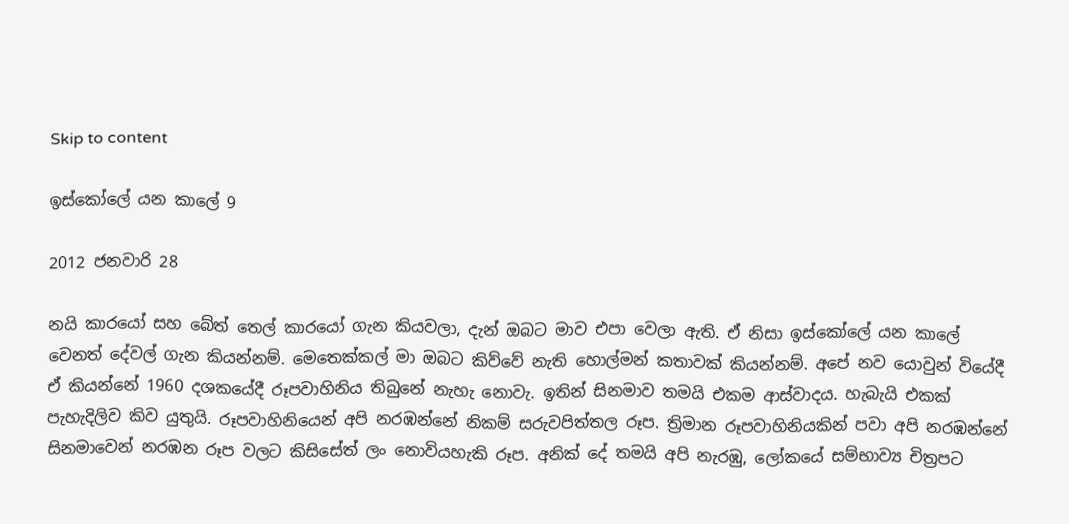Skip to content

ඉස්කෝලේ යන කාලේ 9

2012 ජනවාරි 28

නයි කාරයෝ සහ බේත් තෙල් කාරයෝ ගැන කියවලා, දැන් ඔබට මාව එපා වෙලා ඇති. ඒ නිසා ඉස්කෝලේ යන කාලේ වෙනත් දේවල් ගැන කියන්නම්. මෙතෙක්කල් මා ඔබට කිව්වේ නැති හොල්මන් කතාවක් කියන්නම්. අපේ නව යොවුන් වියේදී ඒ කියන්නේ 1960 දශකයේදී රූපවාහිනිය තිබුනේ නැහැ නොවැ. ඉතින් සිනමාව තමයි එකම ආස්වාදය. හැබැයි එකක් පැහැදිලිව කිව යුතුයි. රූපවාහිනියෙන් අපි නරඹන්නේ නිකම් සරුවපිත්තල රූප. ත්‍රිමාන රූපවාහිනියකින් පවා අපි නරඹන්නේ සිනමාවෙන් නරඹන රූප වලට කිසිසේත් ලං නොවියහැකි රූප. අනික් දේ තමයි අපි නැරඹු, ලෝකයේ සම්භාව්‍ය චිත්‍රපට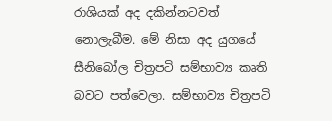රාශියක් අද දකින්නටවත් නොලැබීම. මේ නිසා අද යුගයේ සීනිබෝල චිත්‍රපටි සම්භාව්‍ය කෘති බවට පත්වෙලා. සම්භාව්‍ය චිත්‍රපටි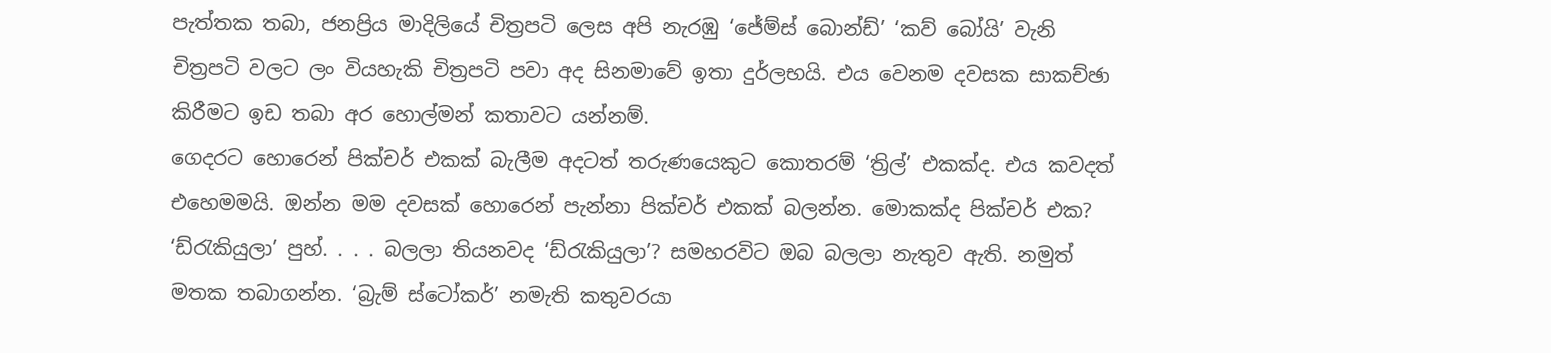පැත්තක තබා, ජනප්‍රිය මාදිලියේ චිත්‍රපටි ලෙස අපි නැරඹු ‘ජේම්ස් බොන්ඩ්’ ‘කව් බෝයි’ වැනි චිත්‍රපටි වලට ලං වියහැකි චිත්‍රපටි පවා අද සිනමාවේ ඉතා දුර්ලභයි. එය වෙනම දවසක සාකච්ඡා කිරීමට ඉඩ තබා අර හොල්මන් කතාවට යන්නම්.
ගෙදරට හොරෙන් පික්චර් එකක් බැලීම අදටත් තරුණයෙකුට කොතරම් ‘ත්‍රිල්’ එකක්ද. එය කවදත් එහෙමමයි. ඔන්න මම දවසක් හොරෙන් පැන්නා පික්චර් එකක් බලන්න. මොකක්ද පික්චර් එක? ‘ඩ්රැකියුලා’ පුහ්. . . . බලලා තියනවද ‘ඩ්රැකියුලා’? සමහරවිට ඔබ බලලා නැතුව ඇති. නමුත් මතක තබාගන්න. ‘බ්‍රැම් ස්ටෝකර්’ නමැති කතුවරයා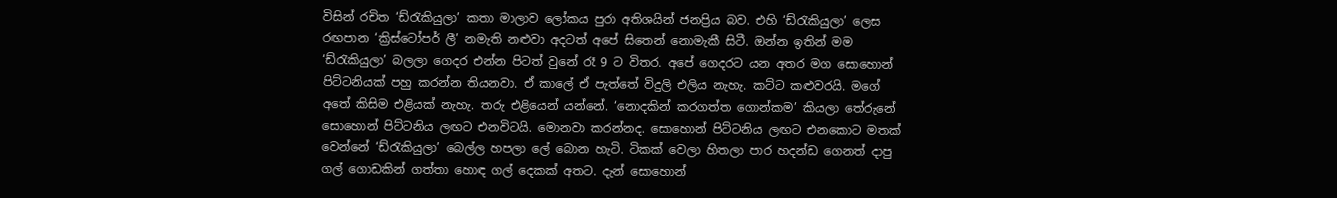විසින් රචිත ‘ඩ්රැකියුලා’ කතා මාලාව ලෝකය පුරා අතිශයින් ජනප්‍රිය බව. එහි ‘ඩ්රැකියුලා’ ලෙස රඟපාන ‘ක්‍රිස්ටෝපර් ලී’ නමැති නළුවා අදටත් අපේ සිතෙන් නොමැකී සිටී. ඔන්න ඉතින් මම ‘ඩ්රැකියුලා’ බලලා ගෙදර එන්න පිටත් වුනේ රෑ 9 ට විතර. අපේ ගෙදරට යන අතර මග සොහොන් පිට්ටනියක් පහු කරන්න තියනවා. ඒ කාලේ ඒ පැත්තේ විදුලි එලිය නැහැ. කට්ට කළුවරයි. මගේ අතේ කිසිම එළියක් නැහැ. තරු එළියෙන් යන්නේ. ‘නොදකින් කරගත්ත ගොන්කම’ කියලා තේරුනේ සොහොන් පිට්ටනිය ලඟට එනවිටයි. මොනවා කරන්නද. සොහොන් පිට්ටනිය ලඟට එනකොට මතක් වෙන්නේ ‘ඩ්රැකියුලා’ බෙල්ල හපලා ලේ බොන හැටි. ටිකක් වෙලා හිතලා පාර හදන්ඩ ගෙනත් දාපු ගල් ගොඩකින් ගත්තා හොඳ ගල් දෙකක් අතට. දැන් සොහොන්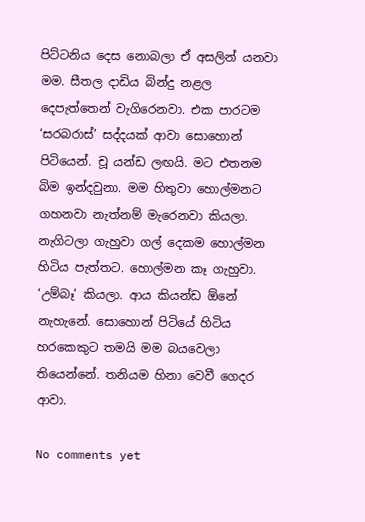පිට්ටනිය දෙස නොබලා ඒ අසලින් යනවා මම. සීතල දාඩිය බින්දු නළල දෙපැත්තෙන් වැගිරෙනවා. එක පාරටම ‘සරබරාස්’ සද්දයක් ආවා සොහොන් පිටියෙන්. චූ යන්ඩ ලඟයි. මට එතනම බිම ඉන්දවුනා. මම හිතුවා හොල්මනට ගහනවා නැත්නම් මැරෙනවා කියලා. නැගිටලා ගැහුවා ගල් දෙකම හොල්මන හිටිය පැත්තට. හොල්මන කෑ ගැහුවා. ‘උම්බෑ’ කියලා. ආය කියන්ඩ ඕනේ නැහැනේ. සොහොන් පිටියේ හිටිය හරකෙකුට තමයි මම බයවෙලා තියෙන්නේ. තනියම හිනා වෙවී ගෙදර ආවා.

No comments yet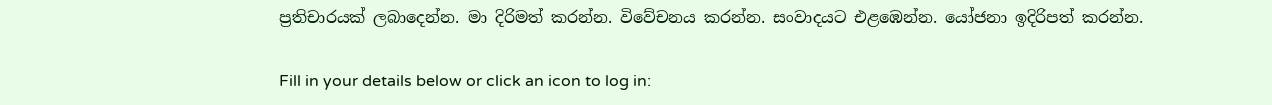ප්‍රතිචාරයක් ලබාදෙන්න. මා දිරිමත් කරන්න. විවේචනය කරන්න. සංවාදයට එළඹෙන්න. යෝජනා ඉදිරිපත් කරන්න.

Fill in your details below or click an icon to log in: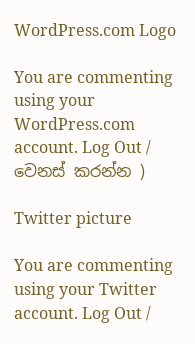WordPress.com Logo

You are commenting using your WordPress.com account. Log Out / වෙනස් කරන්න )

Twitter picture

You are commenting using your Twitter account. Log Out /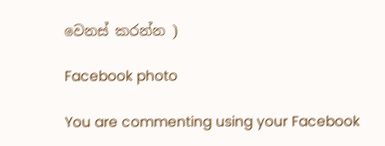වෙනස් කරන්න )

Facebook photo

You are commenting using your Facebook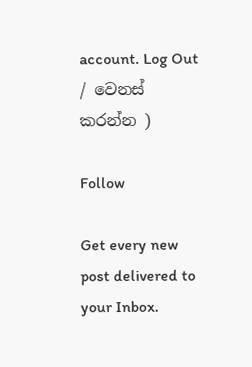account. Log Out / වෙනස් කරන්න )

Follow

Get every new post delivered to your Inbox.